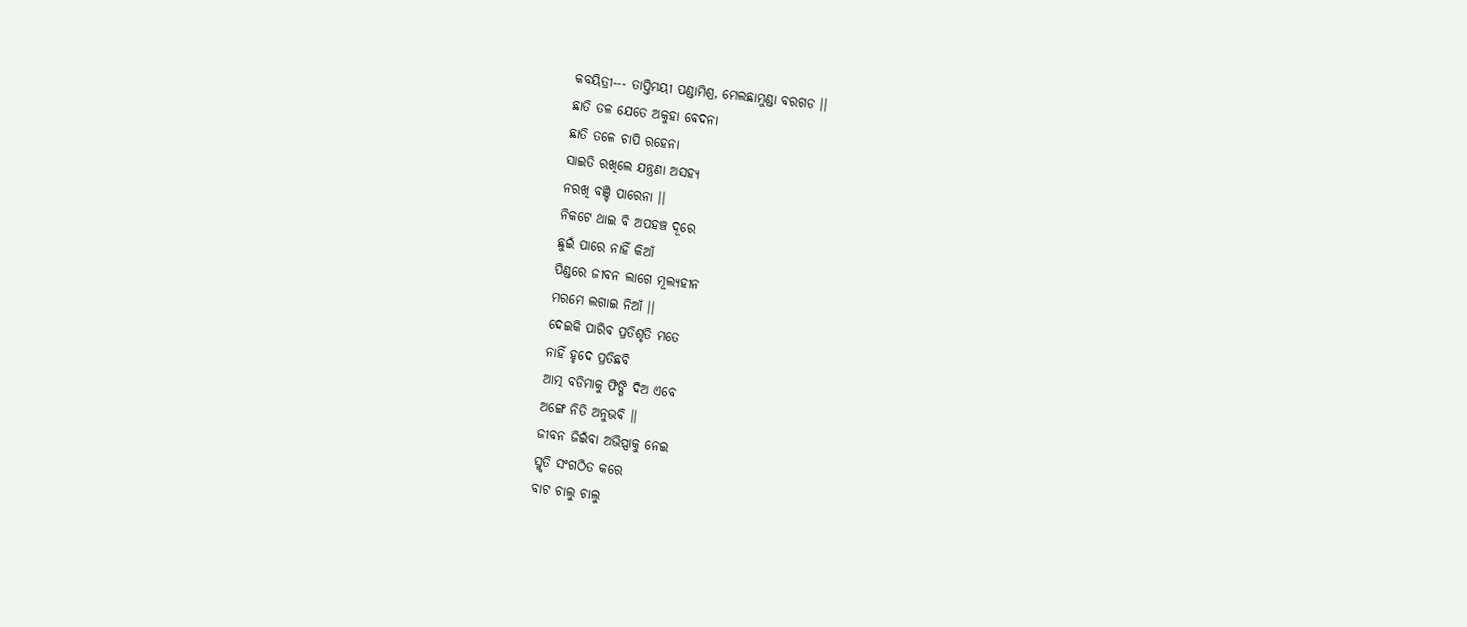କବୟିତ୍ରୀ--- ତାପ୍ତିମୟୀ ପଣ୍ଡାମିଶ୍ର, ମେଲଛାମୁଣ୍ଡା ବରଗଡ ।।
ଛାତି ତଳ ଯେତେ ଅକୁହା ବେଦନା
ଛାତି ତଳେ ଚାପି ରହେନା
ସାଇତି ରଖିଲେ ଯନ୍ତ୍ରଣା ଅସହ୍ୟ
ନରଖି ବଞ୍ଚି ପାରେନା ।।
ନିକଟେ ଥାଇ ବି ଅପହଞ୍ଚ ଦୂରେ
ଛୁଇଁ ପାରେ ନାହିଁ କିଆଁ
ପିଣ୍ଡରେ ଜୀବନ ଲାଗେ ମୂଲ୍ୟହୀନ
ମରମେ ଲଗାଇ ନିଆଁ ।।
ଦେଇକି ପାରିବ ପ୍ରତିଶୃତି ମତେ
ନାହିଁ ହୃଦେ ପ୍ରତିଛବି
ଆତ୍ମ ବଡିମାକୁ ଫିଙ୍ଗି ଦିଅ ଏବେ
ଅଙ୍ଗେ ନିତି ଅନୁଭବି ।।
ଜୀବନ ଜିଇଁବା ଅଭିପ୍ସାକୁ ନେଇ
ସ୍ମୃତି ସଂଗଠିତ କରେ
ବାଟ ଚାଲୁ ଚାଲୁ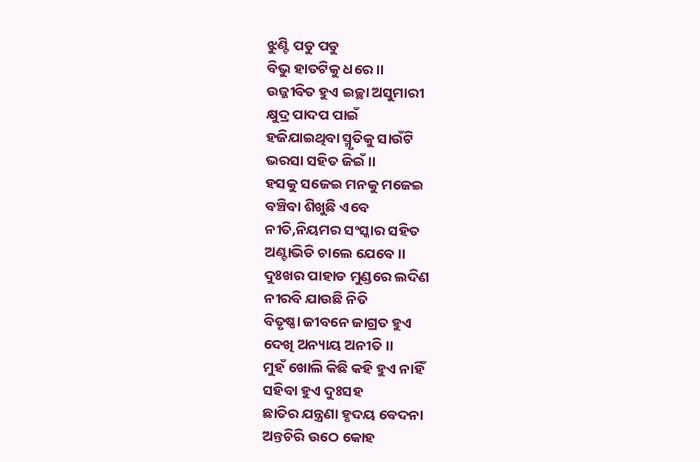ଝୁଣ୍ଟି ପଡୁ ପଡୁ
ବିଭୁ ହାତଟିକୁ ଧରେ ।।
ଉଜ୍ଜୀବିତ ହୁଏ ଇଚ୍ଛା ଅସୁମାରୀ
କ୍ଷୁଦ୍ର ପାଦପ ପାଇଁ
ହଜିଯାଇଥିବା ସ୍ମୃତିକୁ ସାଉଁଟି
ଭରସା ସହିତ ଜିଇଁ ।।
ହସକୁ ସଜେଇ ମନକୁ ମଜେଇ
ବଞ୍ଚିବା ଶିଖୁଛି ଏବେ
ନୀତି,ନିୟମର ସଂସ୍କାର ସହିତ
ଅଣ୍ଟାଭିଡି ଚାଲେ ଯେବେ ।।
ଦୁଃଖର ପାହାଡ ମୁଣ୍ଡରେ ଲଦିଣ
ନୀରବି ଯାଉଛି ନିତି
ବିତୃଷ୍ଣା ଜୀବନେ ଜାଗ୍ରତ ହୁଏ
ଦେଖି ଅନ୍ୟାୟ ଅନୀତି ।।
ମୁହଁ ଖୋଲି କିଛି କହି ହୁଏ ନାହିଁ
ସହିବା ହୁଏ ଦୁଃସହ
ଛାତିର ଯନ୍ତ୍ରଣା ହୃଦୟ ବେଦନା
ଅନ୍ତଚିରି ଉଠେ କୋହ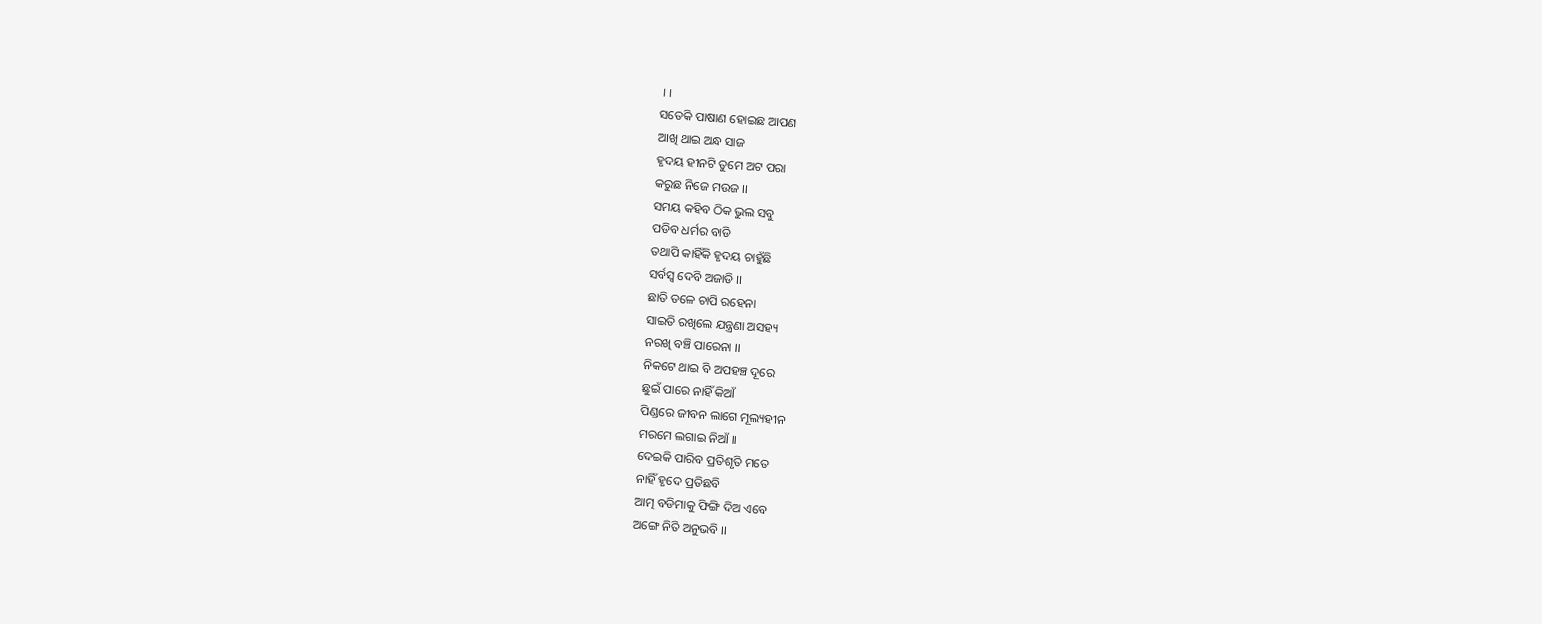।।
ସତେକି ପାଷାଣ ହୋଇଛ ଆପଣ
ଆଖି ଥାଇ ଅନ୍ଧ ସାଜ
ହୃଦୟ ହୀନଟି ତୁମେ ଅଟ ପରା
କରୁଛ ନିଜେ ମଉଜ ।।
ସମୟ କହିବ ଠିକ ଭୁଲ ସବୁ
ପଡିବ ଧର୍ମର ବାଡି
ତଥାପି କାହିଁକି ହୃଦୟ ଚାହୁଁଛି
ସର୍ବସ୍ବ ଦେବି ଅଜାଡି ।।
ଛାତି ତଳେ ଚାପି ରହେନା
ସାଇତି ରଖିଲେ ଯନ୍ତ୍ରଣା ଅସହ୍ୟ
ନରଖି ବଞ୍ଚି ପାରେନା ।।
ନିକଟେ ଥାଇ ବି ଅପହଞ୍ଚ ଦୂରେ
ଛୁଇଁ ପାରେ ନାହିଁ କିଆଁ
ପିଣ୍ଡରେ ଜୀବନ ଲାଗେ ମୂଲ୍ୟହୀନ
ମରମେ ଲଗାଇ ନିଆଁ ।।
ଦେଇକି ପାରିବ ପ୍ରତିଶୃତି ମତେ
ନାହିଁ ହୃଦେ ପ୍ରତିଛବି
ଆତ୍ମ ବଡିମାକୁ ଫିଙ୍ଗି ଦିଅ ଏବେ
ଅଙ୍ଗେ ନିତି ଅନୁଭବି ।।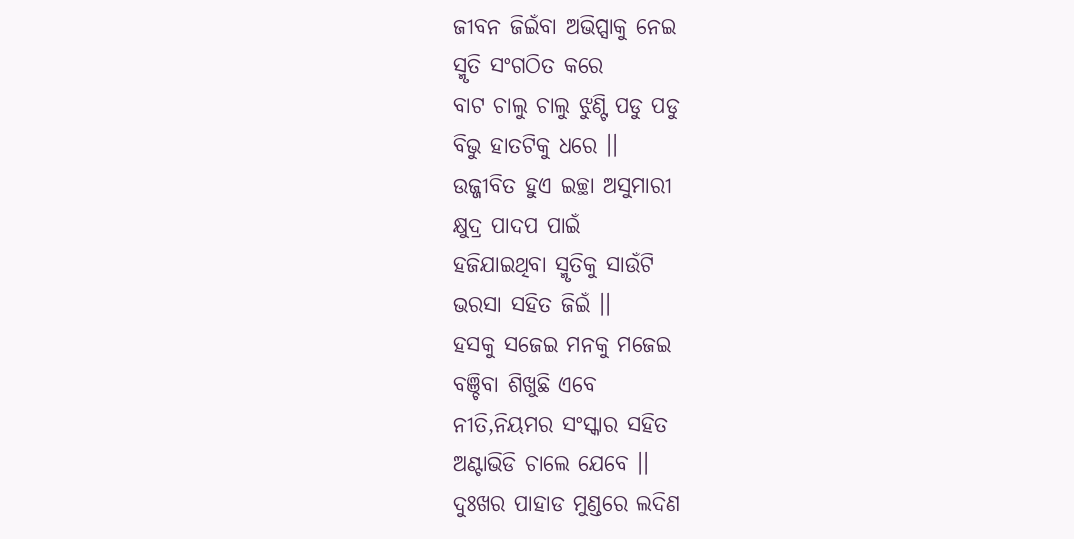ଜୀବନ ଜିଇଁବା ଅଭିପ୍ସାକୁ ନେଇ
ସ୍ମୃତି ସଂଗଠିତ କରେ
ବାଟ ଚାଲୁ ଚାଲୁ ଝୁଣ୍ଟି ପଡୁ ପଡୁ
ବିଭୁ ହାତଟିକୁ ଧରେ ।।
ଉଜ୍ଜୀବିତ ହୁଏ ଇଚ୍ଛା ଅସୁମାରୀ
କ୍ଷୁଦ୍ର ପାଦପ ପାଇଁ
ହଜିଯାଇଥିବା ସ୍ମୃତିକୁ ସାଉଁଟି
ଭରସା ସହିତ ଜିଇଁ ।।
ହସକୁ ସଜେଇ ମନକୁ ମଜେଇ
ବଞ୍ଚିବା ଶିଖୁଛି ଏବେ
ନୀତି,ନିୟମର ସଂସ୍କାର ସହିତ
ଅଣ୍ଟାଭିଡି ଚାଲେ ଯେବେ ।।
ଦୁଃଖର ପାହାଡ ମୁଣ୍ଡରେ ଲଦିଣ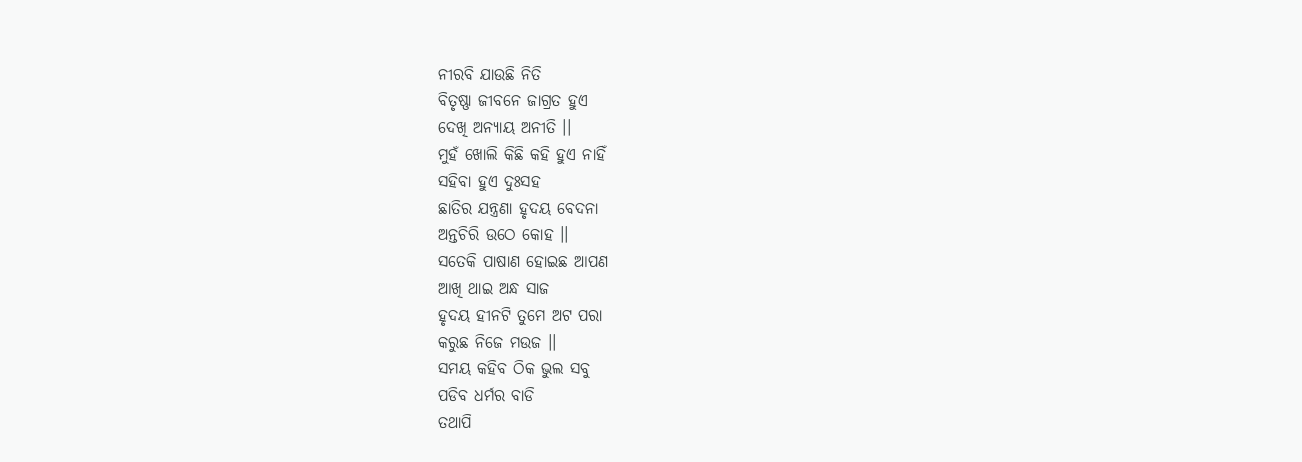ନୀରବି ଯାଉଛି ନିତି
ବିତୃଷ୍ଣା ଜୀବନେ ଜାଗ୍ରତ ହୁଏ
ଦେଖି ଅନ୍ୟାୟ ଅନୀତି ।।
ମୁହଁ ଖୋଲି କିଛି କହି ହୁଏ ନାହିଁ
ସହିବା ହୁଏ ଦୁଃସହ
ଛାତିର ଯନ୍ତ୍ରଣା ହୃଦୟ ବେଦନା
ଅନ୍ତଚିରି ଉଠେ କୋହ ।।
ସତେକି ପାଷାଣ ହୋଇଛ ଆପଣ
ଆଖି ଥାଇ ଅନ୍ଧ ସାଜ
ହୃଦୟ ହୀନଟି ତୁମେ ଅଟ ପରା
କରୁଛ ନିଜେ ମଉଜ ।।
ସମୟ କହିବ ଠିକ ଭୁଲ ସବୁ
ପଡିବ ଧର୍ମର ବାଡି
ତଥାପି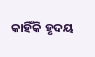କାହିଁକି ହୃଦୟ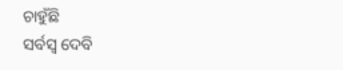ଚାହୁଁଛି
ସର୍ବସ୍ବ ଦେବି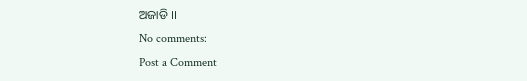ଅଜାଡି ।।
No comments:
Post a Comment